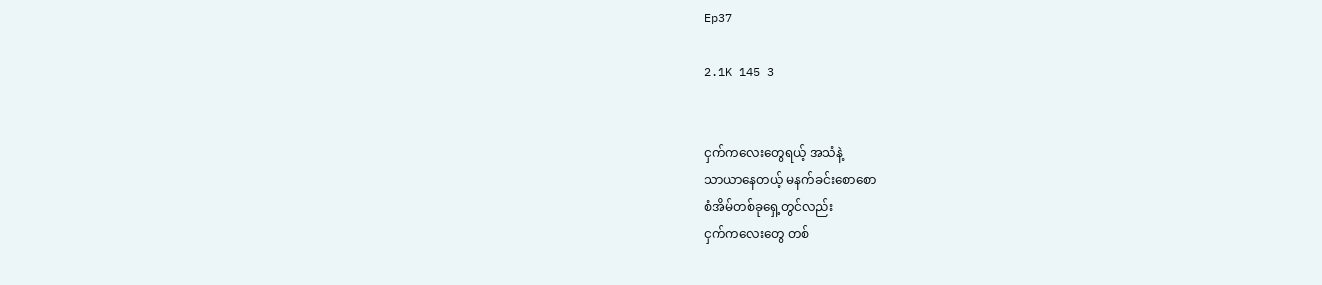Ep37

2.1K 145 3


ငှက်ကလေးတွေရယ့် အသံနဲ့
သာယာနေတယ့် မနက်ခင်းစောစော
စံအိမ်တစ်ခုရှေ့တွင်လည်း
ငှက်ကလေးတွေ တစ်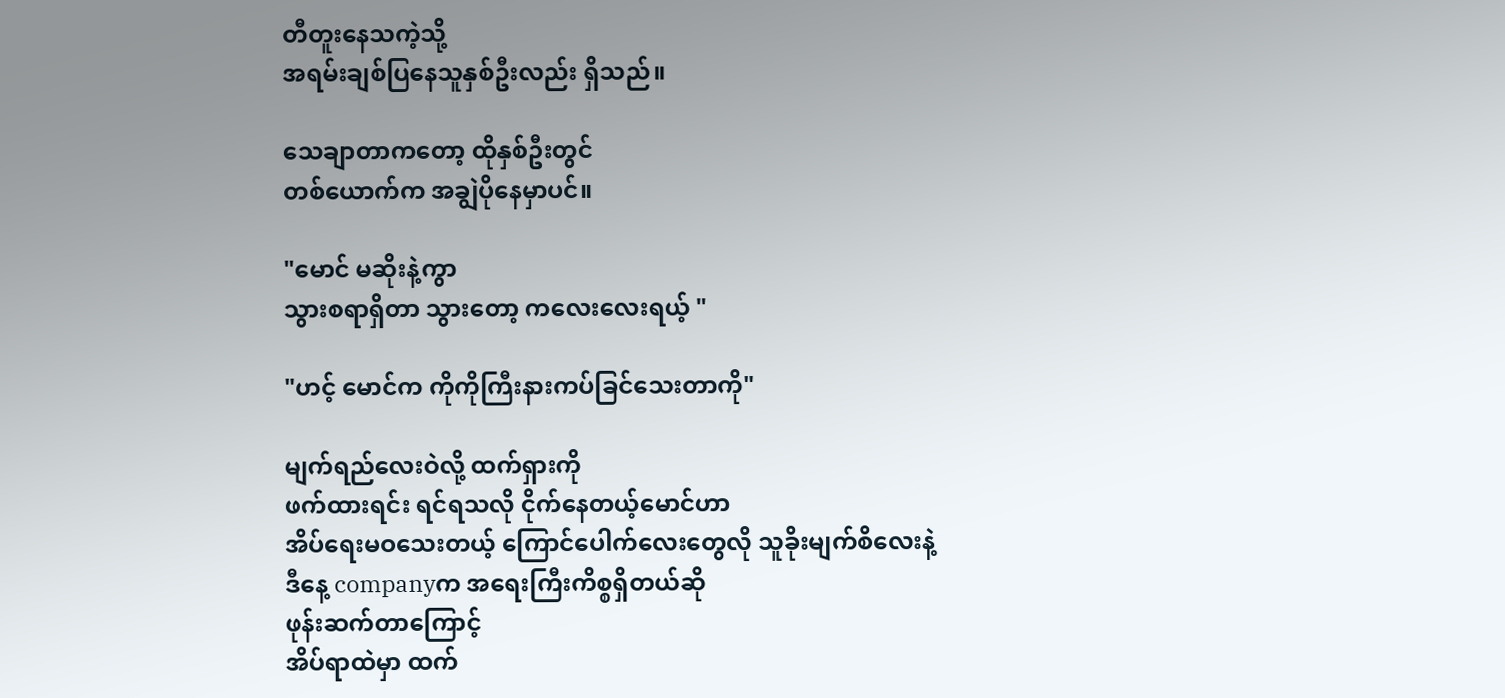တီတူးနေသကဲ့သို့
အရမ်းချစ်ပြနေသူနှစ်ဦးလည်း ရှိသည်။

သေချာတာကတော့ ထိုနှစ်ဦးတွင်
တစ်ယောက်က အချွဲပိုနေမှာပင်။

"မောင် မဆိုးနဲ့ကွာ
သွားစရာရှိတာ သွားတော့ ကလေးလေးရယ့် "

"ဟင့် မောင်က ကိုကိုကြီးနားကပ်ခြင်သေးတာကို"

မျက်ရည်လေးဝဲလို့ ထက်ရှားကို
ဖက်ထားရင်း ရင်ရသလို ငိုက်နေတယ့်မောင်ဟာ
အိပ်ရေးမဝသေးတယ့် ကြောင်ပေါက်လေးတွေလို သူခိုးမျက်စိလေးနဲ့
ဒီနေ့ companyက အရေးကြီးကိစ္စရှိတယ်ဆို
ဖုန်းဆက်တာကြောင့်
အိပ်ရာထဲမှာ ထက်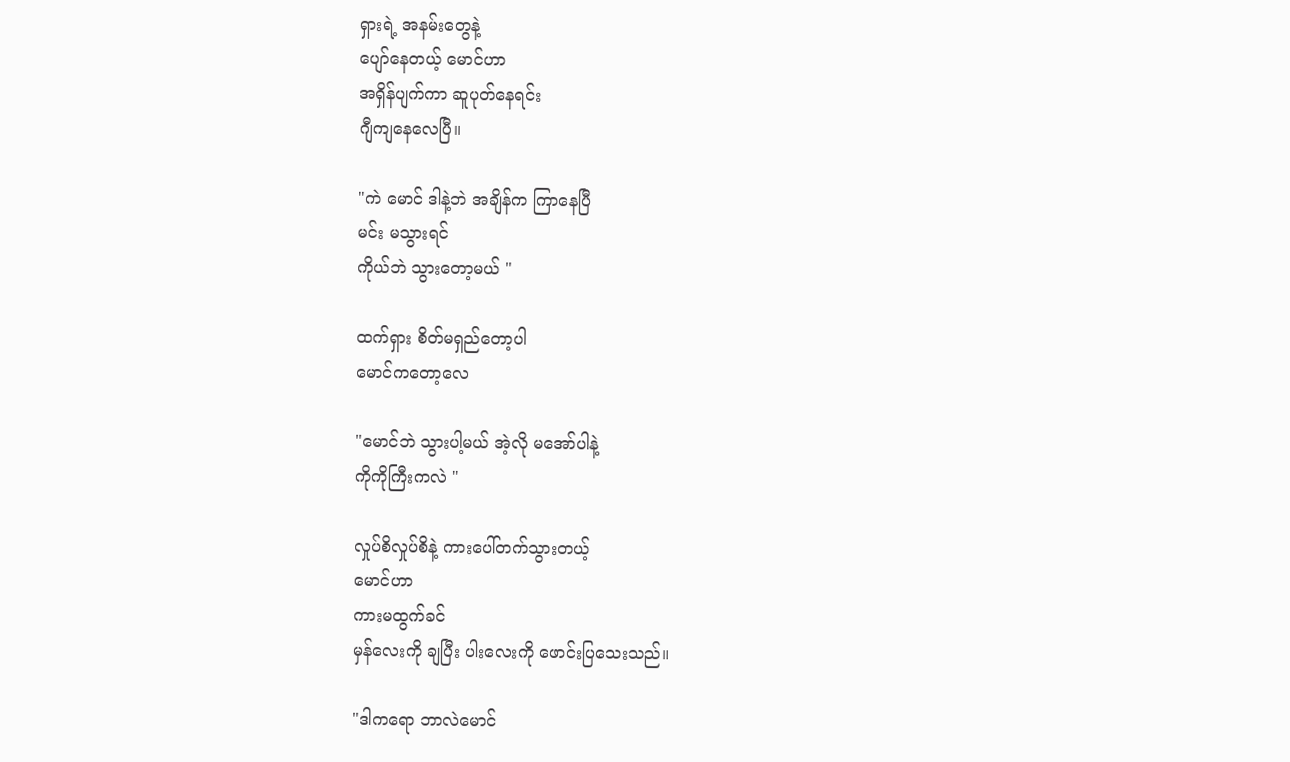ရှားရဲ့ အနမ်းတွေနဲ့
ပျော်နေတယ့် မောင်ဟာ
အရှိန်ပျက်ကာ ဆူပုတ်နေရင်း
ဂျီကျနေလေပြီ။

"ကဲ မောင် ဒါနဲ့ဘဲ အချိန်က ကြာနေပြီ
မင်း မသွားရင်
ကိုယ်ဘဲ သွားတော့မယ် "

ထက်ရှား စိတ်မရှည်တော့ပါ
မောင်ကတော့လေ

"မောင်ဘဲ သွားပါ့မယ် အဲ့လို မအော်ပါနဲ့
ကိုကိုကြီးကလဲ "

လှုပ်စိလှုပ်စိနဲ့ ကားပေါ်တက်သွားတယ့်
မောင်ဟာ
ကားမထွက်ခင်
မှန်လေးကို ချပြီး ပါးလေးကို ဖောင်းပြသေးသည်။

"ဒါကရော ဘာလဲမောင်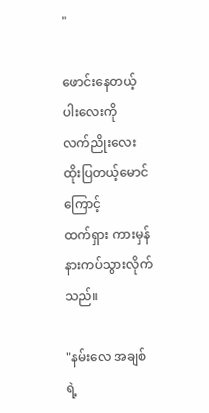"

ဖောင်းနေတယ့် ပါးလေးကို
လက်ညိုးလေးထိုးပြတယ့်မောင်ကြောင့်
ထက်ရှား ကားမှန်နားကပ်သွားလိုက်သည်။

"နမ်းလေ အချစ်ရဲ့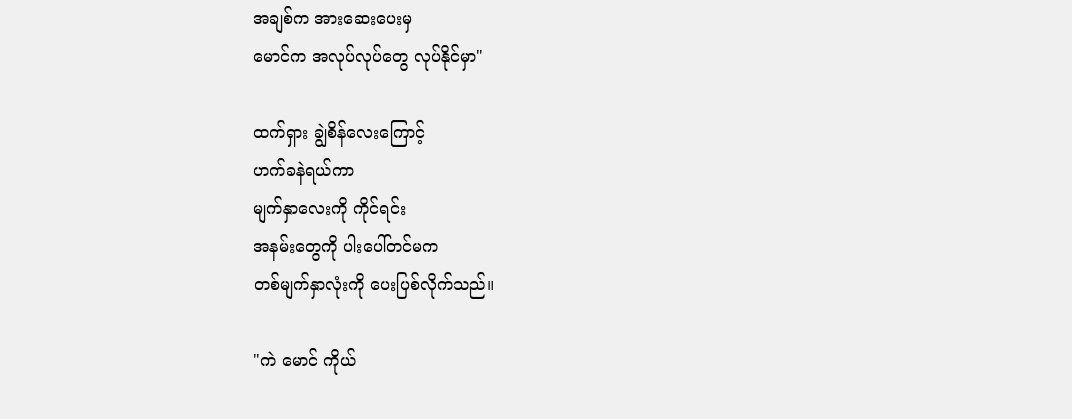အချစ်က အားဆေးပေးမှ
မောင်က အလုပ်လုပ်တွေ လုပ်နိုင်မှာ"

ထက်ရှား ချွဲစိန်လေးကြောင့်
ဟက်ခနဲရယ်ကာ
မျက်နှာလေးကို ကိုင်ရင်း
အနမ်းတွေကို ပါးပေါ်တင်မက
တစ်မျက်နှာလုံးကို ပေးပြစ်လိုက်သည်။

"ကဲ မောင် ကိုယ်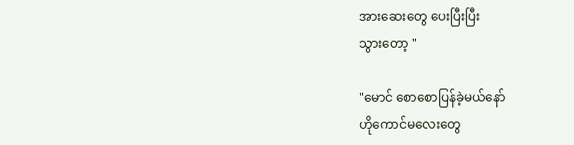အားဆေးတွေ ပေးပြီးပြီး
သွားတော့ "

"မောင် စောစောပြန်ခဲ့မယ်နော်
ဟိုကောင်မလေးတွေ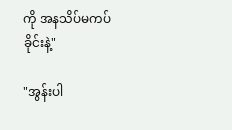ကို အနသိပ်မကပ်ခိုင်းနဲ့"

"အွန်းပါ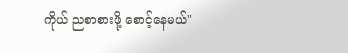ကိုယ် ညစာစားဖို့ စောင့်နေမယ်"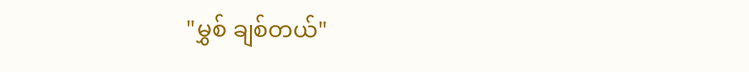"မွှစ် ချစ်တယ်"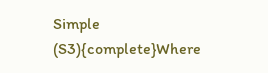Simple (S3){complete}Where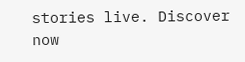stories live. Discover now